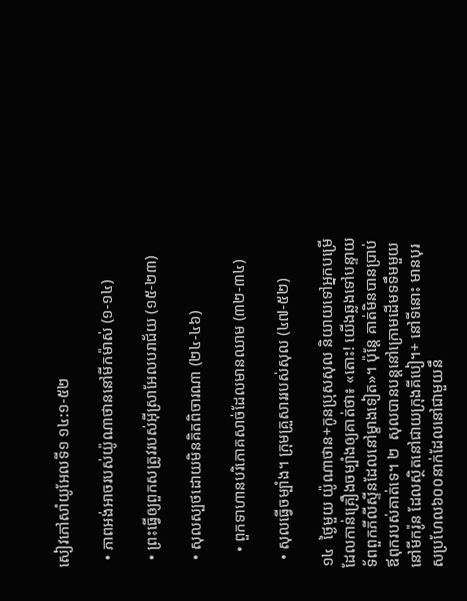សៀវភៅសាំយូអែលទី១ ១៤:១-៥២

  • ភាពអង់អាចរបស់យ៉ូណាថាននៅមីកម៉ាស់ (១-១៤)

  • ព្រះធ្វើឲ្យពួកសត្រូវរបស់អ៊ីស្រាអែលបរាជ័យ (១៥-២៣)

  • សុលស្បថដោយមិនគិតពិចារណា (២៤-៤៦)

    • ពួកទាហានបរិភោគសាច់ដែលមានឈាម (៣២-៣៤)

  • សុលធ្វើចម្បាំង។ ក្រុមគ្រួសាររបស់សុល (៤៧-៥២)

១៤  ថ្ងៃមួយ យ៉ូណាថាន+កូនប្រុសសុល និយាយទៅអ្នកបម្រើដែលកាន់គ្រឿងចម្បាំងឲ្យគាត់ថា៖ «តោះ! យើងឆ្លងទៅបន្ទាយទ័ពពួកភីលីស្ទីនដែលនៅម្ខាងទៀត»។ ប៉ុន្តែ គាត់មិនបានប្រាប់ឪពុករបស់គាត់ទេ។ ២  សុលបានបន្តនៅក្រោមដើមទទឹមមួយនៅមីករ៉ូន ដែលស្ថិតនៅជាយក្រុងគីបៀ។+ នៅទីនោះ មានបុរសប្រហែល៦០០នាក់ដែលនៅជាមួយនឹ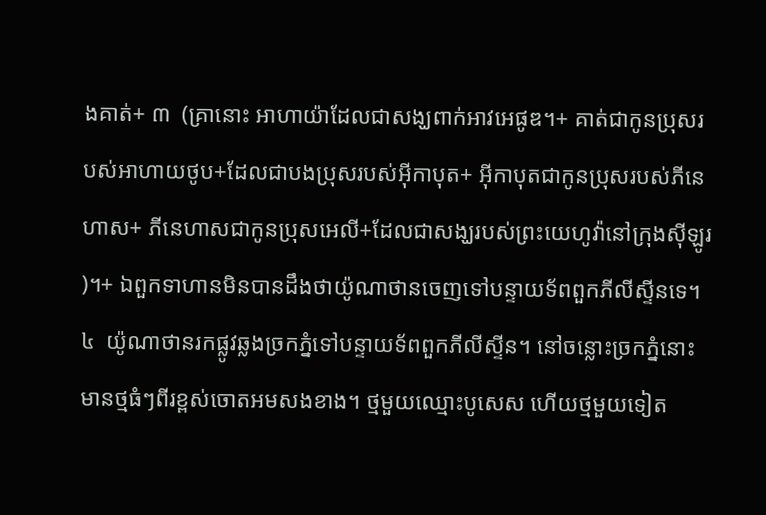ងគាត់+ ៣  (គ្រានោះ អាហាយ៉ាដែលជាសង្ឃពាក់អាវអេផូឌ។+ គាត់ជាកូនប្រុសរបស់អាហាយថូប+ដែលជាបងប្រុសរបស់អ៊ីកាបុត+ អ៊ីកាបុតជាកូនប្រុសរបស់ភីនេហាស+ ភីនេហាសជាកូនប្រុសអេលី+ដែលជាសង្ឃរបស់ព្រះយេហូវ៉ានៅក្រុងស៊ីឡូរ)។+ ឯពួកទាហានមិនបានដឹងថាយ៉ូណាថានចេញទៅបន្ទាយទ័ពពួកភីលីស្ទីនទេ។ ៤  យ៉ូណាថានរកផ្លូវឆ្លងច្រកភ្នំទៅបន្ទាយទ័ពពួកភីលីស្ទីន។ នៅចន្លោះច្រកភ្នំនោះមានថ្មធំៗពីរខ្ពស់ចោតអមសងខាង។ ថ្មមួយឈ្មោះបូសេស ហើយថ្មមួយទៀត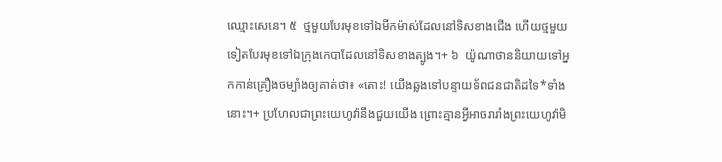ឈ្មោះសេនេ។ ៥  ថ្មមួយបែរមុខទៅឯមីកម៉ាស់ដែលនៅទិសខាងជើង ហើយថ្មមួយទៀតបែរមុខទៅឯក្រុងកេបាដែលនៅទិសខាងត្បូង។+ ៦  យ៉ូណាថាននិយាយទៅអ្នកកាន់គ្រឿងចម្បាំងឲ្យគាត់ថា៖ «តោះ! យើងឆ្លងទៅបន្ទាយទ័ពជនជាតិដទៃ*ទាំងនោះ។+ ប្រហែលជាព្រះយេហូវ៉ានឹងជួយយើង ព្រោះគ្មានអ្វីអាចរារាំងព្រះយេហូវ៉ាមិ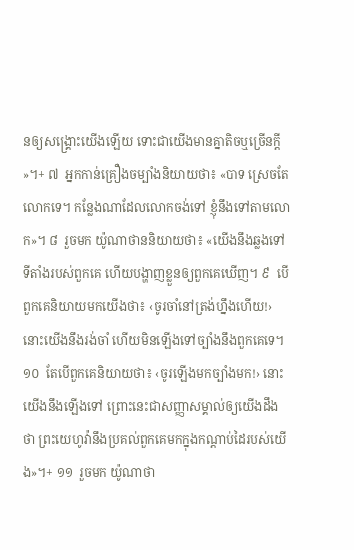នឲ្យសង្គ្រោះយើងឡើយ ទោះជាយើងមានគ្នាតិចឬច្រើនក្ដី»។+ ៧  អ្នកកាន់គ្រឿងចម្បាំងនិយាយថា៖ «បាទ ស្រេចតែលោកទេ។ កន្លែងណាដែលលោកចង់ទៅ ខ្ញុំនឹងទៅតាមលោក»។ ៨  រួចមក យ៉ូណាថាននិយាយថា៖ «យើងនឹងឆ្លងទៅទីតាំងរបស់ពួកគេ ហើយបង្ហាញខ្លួនឲ្យពួកគេឃើញ។ ៩  បើពួកគេនិយាយមកយើងថា៖ ‹ចូរចាំនៅត្រង់ហ្នឹងហើយ!› នោះយើងនឹងរង់ចាំ ហើយមិនឡើងទៅច្បាំងនឹងពួកគេទេ។ ១០  តែបើពួកគេនិយាយថា៖ ‹ចូរឡើងមកច្បាំងមក!› នោះយើងនឹងឡើងទៅ ព្រោះនេះជាសញ្ញាសម្គាល់ឲ្យយើងដឹងថា ព្រះយេហូវ៉ានឹងប្រគល់ពួកគេមកក្នុងកណ្ដាប់ដៃរបស់យើង»។+ ១១  រួចមក យ៉ូណាថា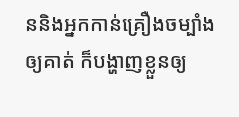ននិងអ្នកកាន់គ្រឿងចម្បាំងឲ្យគាត់ ក៏បង្ហាញខ្លួនឲ្យ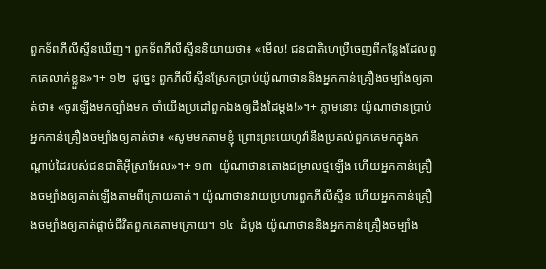ពួកទ័ពភីលីស្ទីនឃើញ។ ពួកទ័ពភីលីស្ទីននិយាយថា៖ «មើល! ជនជាតិហេប្រឺចេញពីកន្លែងដែលពួកគេលាក់ខ្លួន»។+ ១២  ដូច្នេះ ពួកភីលីស្ទីនស្រែកប្រាប់យ៉ូណាថាននិងអ្នកកាន់គ្រឿងចម្បាំងឲ្យគាត់ថា៖ «ចូរឡើងមកច្បាំងមក ចាំយើងប្រដៅពួកឯងឲ្យដឹងដៃម្ដង!»។+ ភ្លាមនោះ យ៉ូណាថានប្រាប់អ្នកកាន់គ្រឿងចម្បាំងឲ្យគាត់ថា៖ «សូមមកតាមខ្ញុំ ព្រោះព្រះយេហូវ៉ានឹងប្រគល់ពួកគេមកក្នុងកណ្ដាប់ដៃរបស់ជនជាតិអ៊ីស្រាអែល»។+ ១៣  យ៉ូណាថានតោងជម្រាលថ្មឡើង ហើយអ្នកកាន់គ្រឿងចម្បាំងឲ្យគាត់ឡើងតាមពីក្រោយគាត់។ យ៉ូណាថានវាយប្រហារពួកភីលីស្ទីន ហើយអ្នកកាន់គ្រឿងចម្បាំងឲ្យគាត់ផ្ដាច់ជីវិតពួកគេតាមក្រោយ។ ១៤  ដំបូង យ៉ូណាថាននិងអ្នកកាន់គ្រឿងចម្បាំង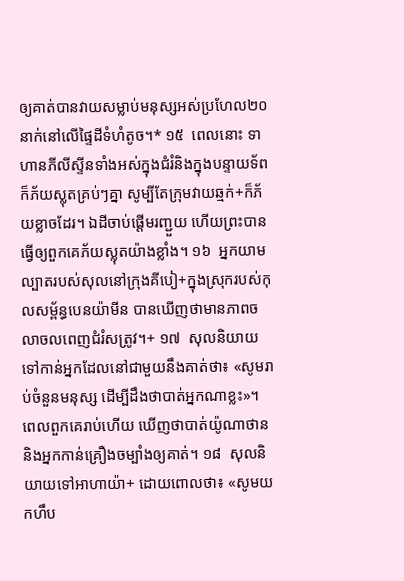ឲ្យគាត់បានវាយសម្លាប់មនុស្សអស់ប្រហែល២០នាក់នៅលើផ្ទៃដីទំហំតូច។* ១៥  ពេលនោះ ទាហានភីលីស្ទីនទាំងអស់ក្នុងជំរំនិងក្នុងបន្ទាយទ័ពក៏ភ័យស្លុតគ្រប់ៗគ្នា សូម្បីតែក្រុមវាយឆ្មក់+ក៏ភ័យខ្លាចដែរ។ ឯដីចាប់ផ្ដើមរញ្ជួយ ហើយព្រះបានធ្វើឲ្យពួកគេភ័យស្លុតយ៉ាងខ្លាំង។ ១៦  អ្នកយាមល្បាតរបស់សុលនៅក្រុងគីបៀ+ក្នុងស្រុករបស់កុលសម្ព័ន្ធបេនយ៉ាមីន បានឃើញថាមានភាពចលាចលពេញជំរំសត្រូវ។+ ១៧  សុលនិយាយទៅកាន់អ្នកដែលនៅជាមួយនឹងគាត់ថា៖ «សូមរាប់ចំនួនមនុស្ស ដើម្បីដឹងថាបាត់អ្នកណាខ្លះ»។ ពេលពួកគេរាប់ហើយ ឃើញថាបាត់យ៉ូណាថាននិងអ្នកកាន់គ្រឿងចម្បាំងឲ្យគាត់។ ១៨  សុលនិយាយទៅអាហាយ៉ា+ ដោយពោលថា៖ «សូមយកហឹប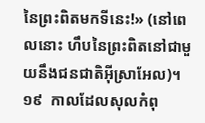នៃព្រះពិតមកទីនេះ!» (នៅពេលនោះ ហឹបនៃព្រះពិតនៅជាមួយនឹងជនជាតិអ៊ីស្រាអែល)។ ១៩  កាលដែលសុលកំពុ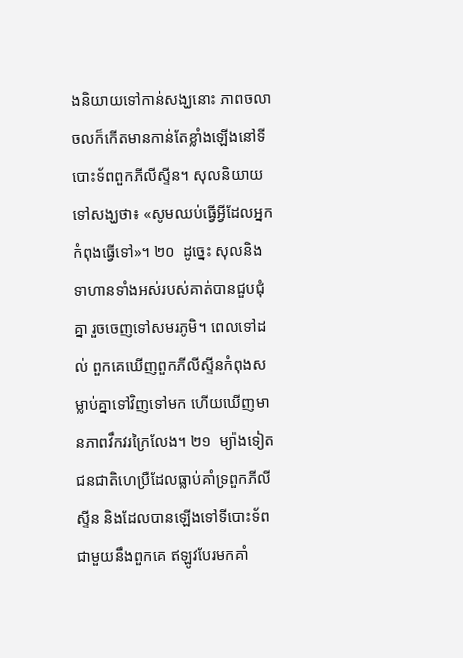ងនិយាយទៅកាន់សង្ឃនោះ ភាពចលាចលក៏កើតមានកាន់តែខ្លាំងឡើងនៅទីបោះទ័ពពួកភីលីស្ទីន។ សុលនិយាយទៅសង្ឃថា៖ «សូមឈប់ធ្វើអ្វីដែលអ្នកកំពុងធ្វើទៅ»។ ២០  ដូច្នេះ សុលនិងទាហានទាំងអស់របស់គាត់បានជួបជុំគ្នា រួចចេញទៅសមរភូមិ។ ពេលទៅដល់ ពួកគេឃើញពួកភីលីស្ទីនកំពុងសម្លាប់គ្នាទៅវិញទៅមក ហើយឃើញមានភាពវឹកវរក្រៃលែង។ ២១  ម្យ៉ាងទៀត ជនជាតិហេប្រឺដែលធ្លាប់គាំទ្រពួកភីលីស្ទីន និងដែលបានឡើងទៅទីបោះទ័ពជាមួយនឹងពួកគេ ឥឡូវបែរមកគាំ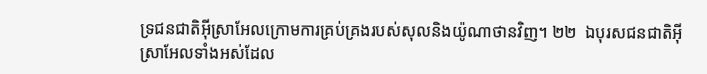ទ្រជនជាតិអ៊ីស្រាអែលក្រោមការគ្រប់គ្រងរបស់សុលនិងយ៉ូណាថានវិញ។ ២២  ឯបុរសជនជាតិអ៊ីស្រាអែលទាំងអស់ដែល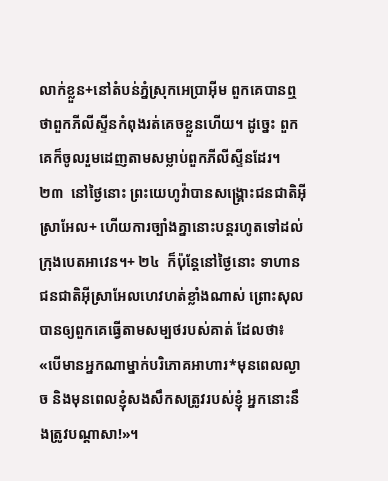លាក់ខ្លួន+នៅតំបន់ភ្នំស្រុកអេប្រាអ៊ីម ពួកគេបានឮថាពួកភីលីស្ទីនកំពុងរត់គេចខ្លួនហើយ។ ដូច្នេះ ពួកគេក៏ចូលរួមដេញតាមសម្លាប់ពួកភីលីស្ទីនដែរ។ ២៣  នៅថ្ងៃនោះ ព្រះយេហូវ៉ាបានសង្គ្រោះជនជាតិអ៊ីស្រាអែល+ ហើយការច្បាំងគ្នានោះបន្តរហូតទៅដល់ក្រុងបេតអាវេន។+ ២៤  ក៏ប៉ុន្តែនៅថ្ងៃនោះ ទាហានជនជាតិអ៊ីស្រាអែលហេវហត់ខ្លាំងណាស់ ព្រោះសុលបានឲ្យពួកគេធ្វើតាមសម្បថរបស់គាត់ ដែលថា៖ «បើមានអ្នកណាម្នាក់បរិភោគអាហារ*មុនពេលល្ងាច និងមុនពេលខ្ញុំសងសឹកសត្រូវរបស់ខ្ញុំ អ្នកនោះនឹងត្រូវបណ្ដាសា!»។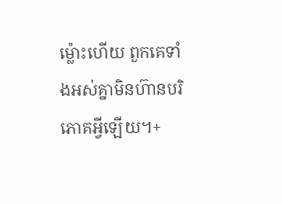ម្ល៉ោះហើយ ពួកគេទាំងអស់គ្នាមិនហ៊ានបរិភោគអ្វីឡើយ។+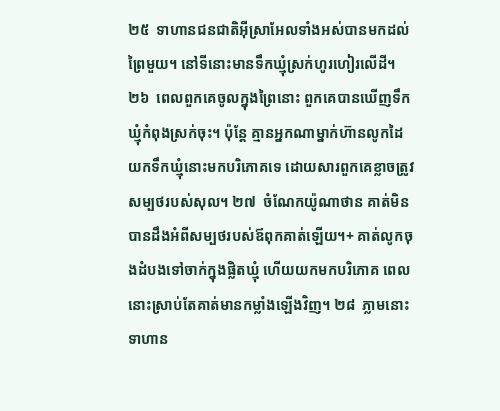២៥  ទាហានជនជាតិអ៊ីស្រាអែលទាំងអស់បានមកដល់ព្រៃមួយ។ នៅទីនោះមានទឹកឃ្មុំស្រក់ហូរហៀរលើដី។ ២៦  ពេលពួកគេចូលក្នុងព្រៃនោះ ពួកគេបានឃើញទឹកឃ្មុំកំពុងស្រក់ចុះ។ ប៉ុន្តែ គ្មានអ្នកណាម្នាក់ហ៊ានលូកដៃយកទឹកឃ្មុំនោះមកបរិភោគទេ ដោយសារពួកគេខ្លាចត្រូវសម្បថរបស់សុល។ ២៧  ចំណែកយ៉ូណាថាន គាត់មិនបានដឹងអំពីសម្បថរបស់ឪពុកគាត់ឡើយ។+ គាត់លូកចុងដំបងទៅចាក់ក្នុងផ្លិតឃ្មុំ ហើយយកមកបរិភោគ ពេលនោះស្រាប់តែគាត់មានកម្លាំងឡើងវិញ។ ២៨  ភ្លាមនោះ ទាហាន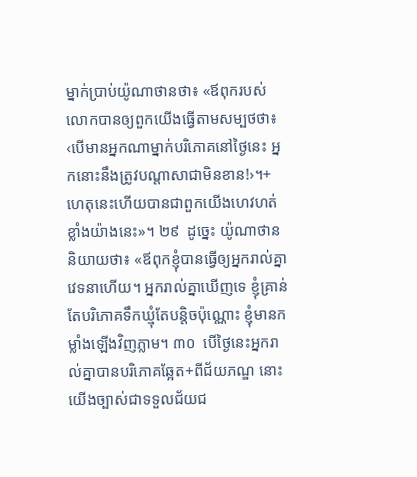ម្នាក់ប្រាប់យ៉ូណាថានថា៖ «ឪពុករបស់លោកបានឲ្យពួកយើងធ្វើតាមសម្បថថា៖ ‹បើមានអ្នកណាម្នាក់បរិភោគនៅថ្ងៃនេះ អ្នកនោះនឹងត្រូវបណ្ដាសាជាមិនខាន!›។+ ហេតុនេះហើយបានជាពួកយើងហេវហត់ខ្លាំងយ៉ាងនេះ»។ ២៩  ដូច្នេះ យ៉ូណាថាននិយាយថា៖ «ឪពុកខ្ញុំបានធ្វើឲ្យអ្នករាល់គ្នាវេទនាហើយ។ អ្នករាល់គ្នាឃើញទេ ខ្ញុំគ្រាន់តែបរិភោគទឹកឃ្មុំតែបន្តិចប៉ុណ្ណោះ ខ្ញុំមានកម្លាំងឡើងវិញភ្លាម។ ៣០  បើថ្ងៃនេះអ្នករាល់គ្នាបានបរិភោគឆ្អែត+ពីជ័យភណ្ឌ នោះយើងច្បាស់ជាទទួលជ័យជ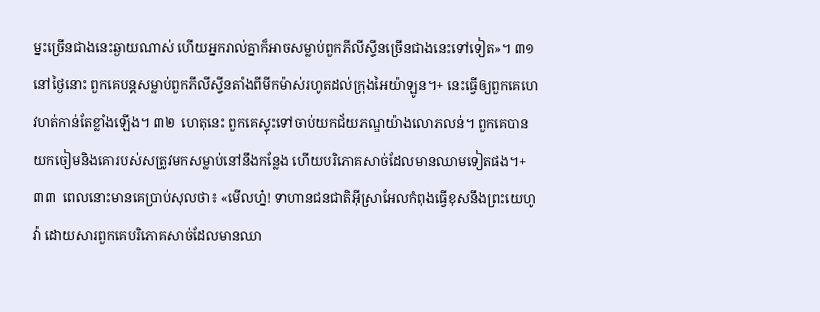ម្នះច្រើនជាងនេះឆ្ងាយណាស់ ហើយអ្នករាល់គ្នាក៏អាចសម្លាប់ពួកភីលីស្ទីនច្រើនជាងនេះទៅទៀត»។ ៣១  នៅថ្ងៃនោះ ពួកគេបន្តសម្លាប់ពួកភីលីស្ទីនតាំងពីមីកម៉ាស់រហូតដល់ក្រុងអៃយ៉ាឡូន។+ នេះធ្វើឲ្យពួកគេហេវហត់កាន់តែខ្លាំងឡើង។ ៣២  ហេតុនេះ ពួកគេស្ទុះទៅចាប់យកជ័យភណ្ឌយ៉ាងលោភលន់។ ពួកគេបានយកចៀមនិងគោរបស់សត្រូវមកសម្លាប់នៅនឹងកន្លែង ហើយបរិភោគសាច់ដែលមានឈាមទៀតផង។+ ៣៣  ពេលនោះមានគេប្រាប់សុលថា៖ «មើលហ្ន៎! ទាហានជនជាតិអ៊ីស្រាអែលកំពុងធ្វើខុសនឹងព្រះយេហូវ៉ា ដោយសារពួកគេបរិភោគសាច់ដែលមានឈា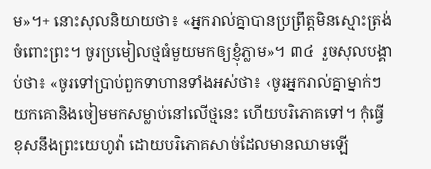ម»។+ នោះសុលនិយាយថា៖ «អ្នករាល់គ្នាបានប្រព្រឹត្តមិនស្មោះត្រង់ចំពោះព្រះ។ ចូរប្រមៀលថ្មធំមួយមកឲ្យខ្ញុំភ្លាម»។ ៣៤  រួចសុលបង្គាប់ថា៖ «ចូរទៅប្រាប់ពួកទាហានទាំងអស់ថា៖ ‹ចូរអ្នករាល់គ្នាម្នាក់ៗយកគោនិងចៀមមកសម្លាប់នៅលើថ្មនេះ ហើយបរិភោគទៅ។ កុំធ្វើខុសនឹងព្រះយេហូវ៉ា ដោយបរិភោគសាច់ដែលមានឈាមឡើ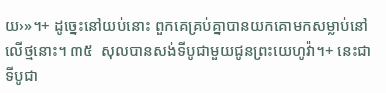យ›»។+ ដូច្នេះនៅយប់នោះ ពួកគេគ្រប់គ្នាបានយកគោមកសម្លាប់នៅលើថ្មនោះ។ ៣៥  សុលបានសង់ទីបូជាមួយជូនព្រះយេហូវ៉ា។+ នេះជាទីបូជា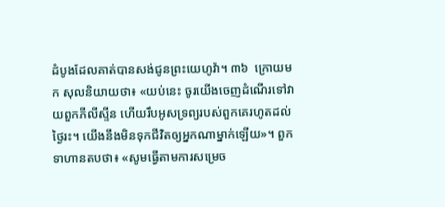ដំបូងដែលគាត់បានសង់ជូនព្រះយេហូវ៉ា។ ៣៦  ក្រោយមក សុលនិយាយថា៖ «យប់នេះ ចូរយើងចេញដំណើរទៅវាយពួកភីលីស្ទីន ហើយរឹបអូសទ្រព្យរបស់ពួកគេរហូតដល់ថ្ងៃរះ។ យើងនឹងមិនទុកជីវិតឲ្យអ្នកណាម្នាក់ឡើយ»។ ពួកទាហានតបថា៖ «សូមធ្វើតាមការសម្រេច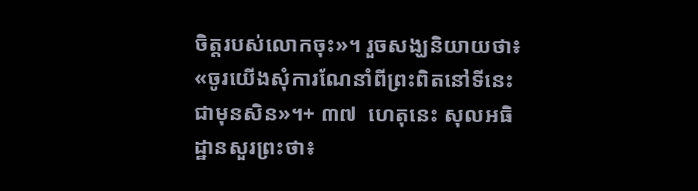ចិត្តរបស់លោកចុះ»។ រួចសង្ឃនិយាយថា៖ «ចូរយើងសុំការណែនាំពីព្រះពិតនៅទីនេះជាមុនសិន»។+ ៣៧  ហេតុនេះ សុលអធិដ្ឋានសួរព្រះថា៖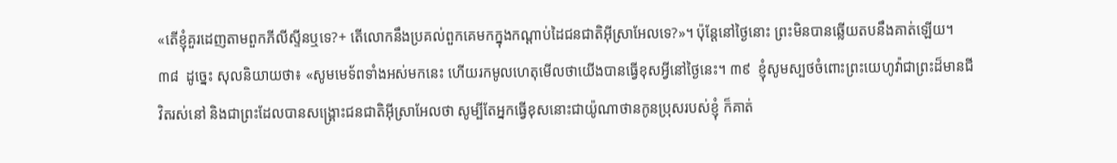«តើខ្ញុំគួរដេញតាមពួកភីលីស្ទីនឬទេ?+ តើលោកនឹងប្រគល់ពួកគេមកក្នុងកណ្ដាប់ដៃជនជាតិអ៊ីស្រាអែលទេ?»។ ប៉ុន្តែនៅថ្ងៃនោះ ព្រះមិនបានឆ្លើយតបនឹងគាត់ឡើយ។ ៣៨  ដូច្នេះ សុលនិយាយថា៖ «សូមមេទ័ពទាំងអស់មកនេះ ហើយរកមូលហេតុមើលថាយើងបានធ្វើខុសអ្វីនៅថ្ងៃនេះ។ ៣៩  ខ្ញុំសូមស្បថចំពោះព្រះយេហូវ៉ាជាព្រះដ៏មានជីវិតរស់នៅ និងជាព្រះដែលបានសង្គ្រោះជនជាតិអ៊ីស្រាអែលថា សូម្បីតែអ្នកធ្វើខុសនោះជាយ៉ូណាថានកូនប្រុសរបស់ខ្ញុំ ក៏គាត់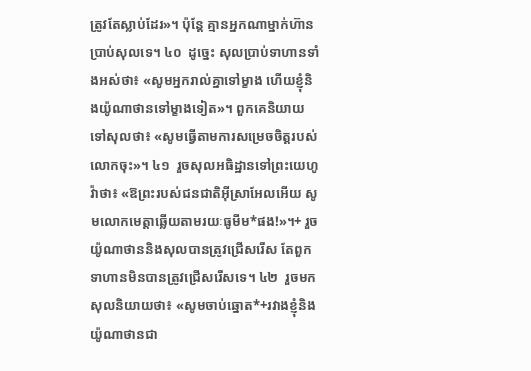ត្រូវតែស្លាប់ដែរ»។ ប៉ុន្តែ គ្មានអ្នកណាម្នាក់ហ៊ានប្រាប់សុលទេ។ ៤០  ដូច្នេះ សុលប្រាប់ទាហានទាំងអស់ថា៖ «សូមអ្នករាល់គ្នាទៅម្ខាង ហើយខ្ញុំនិងយ៉ូណាថានទៅម្ខាងទៀត»។ ពួកគេនិយាយទៅសុលថា៖ «សូមធ្វើតាមការសម្រេចចិត្តរបស់លោកចុះ»។ ៤១  រួចសុលអធិដ្ឋានទៅព្រះយេហូវ៉ាថា៖ «ឱព្រះរបស់ជនជាតិអ៊ីស្រាអែលអើយ សូមលោកមេត្តាឆ្លើយតាមរយៈធូមីម*ផង!»។+ រួចយ៉ូណាថាននិងសុលបានត្រូវជ្រើសរើស តែពួកទាហានមិនបានត្រូវជ្រើសរើសទេ។ ៤២  រួចមក សុលនិយាយថា៖ «សូមចាប់ឆ្នោត*+រវាងខ្ញុំនិងយ៉ូណាថានជា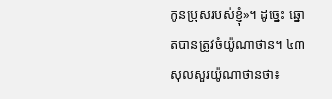កូនប្រុសរបស់ខ្ញុំ»។ ដូច្នេះ ឆ្នោតបានត្រូវចំយ៉ូណាថាន។ ៤៣  សុលសួរយ៉ូណាថានថា៖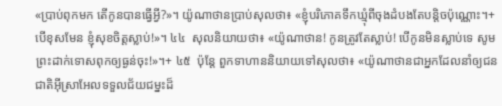«ប្រាប់ពុកមក តើកូនបានធ្វើអ្វី?»។ យ៉ូណាថានប្រាប់សុលថា៖ «ខ្ញុំបរិភោគទឹកឃ្មុំពីចុងដំបងតែបន្តិចប៉ុណ្ណោះ។+ បើខុសមែន ខ្ញុំសុខចិត្តស្លាប់!»។ ៤៤  សុលនិយាយថា៖ «យ៉ូណាថាន! កូនត្រូវតែស្លាប់! បើកូនមិនស្លាប់ទេ សូមព្រះដាក់ទោសពុកឲ្យធ្ងន់ចុះ!»។+ ៤៥  ប៉ុន្តែ ពួកទាហាននិយាយទៅសុលថា៖ «យ៉ូណាថានជាអ្នកដែលនាំឲ្យជនជាតិអ៊ីស្រាអែលទទួលជ័យជម្នះដ៏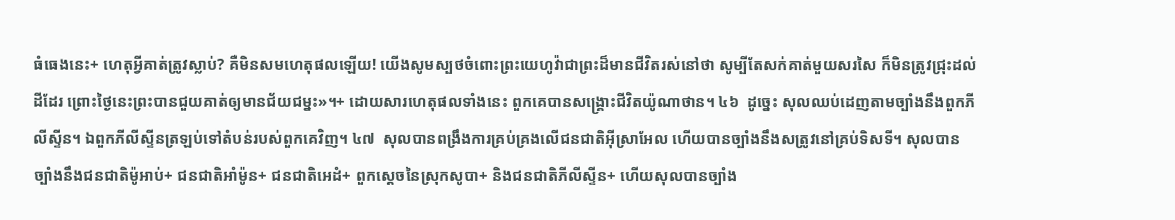ធំធេងនេះ+ ហេតុអ្វីគាត់ត្រូវស្លាប់? គឺមិនសមហេតុផលឡើយ! យើងសូមស្បថចំពោះព្រះយេហូវ៉ាជាព្រះដ៏មានជីវិតរស់នៅថា សូម្បីតែសក់គាត់មួយសរសៃ ក៏មិនត្រូវជ្រុះដល់ដីដែរ ព្រោះថ្ងៃនេះព្រះបានជួយគាត់ឲ្យមានជ័យជម្នះ»។+ ដោយសារហេតុផលទាំងនេះ ពួកគេបានសង្គ្រោះជីវិតយ៉ូណាថាន។ ៤៦  ដូច្នេះ សុលឈប់ដេញតាមច្បាំងនឹងពួកភីលីស្ទីន។ ឯពួកភីលីស្ទីនត្រឡប់ទៅតំបន់របស់ពួកគេវិញ។ ៤៧  សុលបានពង្រឹងការគ្រប់គ្រងលើជនជាតិអ៊ីស្រាអែល ហើយបានច្បាំងនឹងសត្រូវនៅគ្រប់ទិសទី។ សុលបានច្បាំងនឹងជនជាតិម៉ូអាប់+ ជនជាតិអាំម៉ូន+ ជនជាតិអេដំ+ ពួកស្ដេចនៃស្រុកសូបា+ និងជនជាតិភីលីស្ទីន+ ហើយសុលបានច្បាំង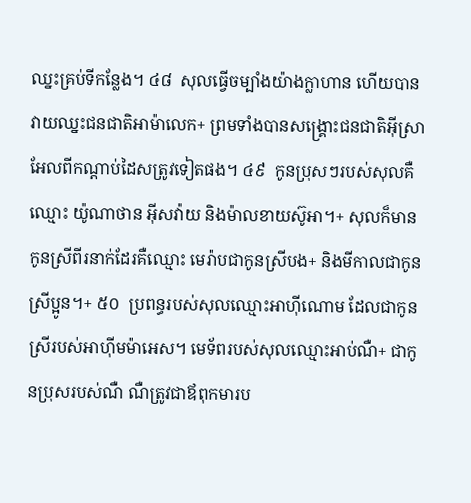ឈ្នះគ្រប់ទីកន្លែង។ ៤៨  សុលធ្វើចម្បាំងយ៉ាងក្លាហាន ហើយបានវាយឈ្នះជនជាតិអាម៉ាលេក+ ព្រមទាំងបានសង្គ្រោះជនជាតិអ៊ីស្រាអែលពីកណ្ដាប់ដៃសត្រូវទៀតផង។ ៤៩  កូនប្រុសៗរបស់សុលគឺឈ្មោះ យ៉ូណាថាន អ៊ីសវ៉ាយ និងម៉ាលខាយស៊ូអា។+ សុលក៏មានកូនស្រីពីរនាក់ដែរគឺឈ្មោះ មេរ៉ាបជាកូនស្រីបង+ និងមីកាលជាកូនស្រីប្អូន។+ ៥០  ប្រពន្ធរបស់សុលឈ្មោះអាហ៊ីណោម ដែលជាកូនស្រីរបស់អាហ៊ីមម៉ាអេស។ មេទ័ពរបស់សុលឈ្មោះអាប់ណឺ+ ជាកូនប្រុសរបស់ណឺ ណឺត្រូវជាឪពុកមារប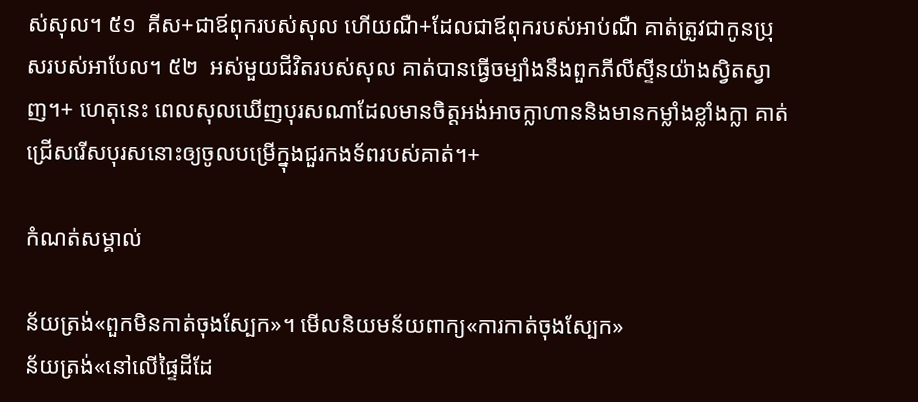ស់សុល។ ៥១  គីស+ជាឪពុករបស់សុល ហើយណឺ+ដែលជាឪពុករបស់អាប់ណឺ គាត់ត្រូវជាកូនប្រុសរបស់អាបែល។ ៥២  អស់មួយជីវិតរបស់សុល គាត់បានធ្វើចម្បាំងនឹងពួកភីលីស្ទីនយ៉ាងស្វិតស្វាញ។+ ហេតុនេះ ពេលសុលឃើញបុរសណាដែលមានចិត្តអង់អាចក្លាហាននិងមានកម្លាំងខ្លាំងក្លា គាត់ជ្រើសរើសបុរសនោះឲ្យចូលបម្រើក្នុងជួរកងទ័ពរបស់គាត់។+

កំណត់សម្គាល់

ន័យត្រង់«ពួកមិនកាត់ចុងស្បែក»។ មើលនិយមន័យពាក្យ«ការកាត់ចុងស្បែក»
ន័យត្រង់«នៅលើផ្ទៃដីដែ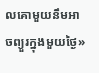លគោមួយនឹមអាចព្យួរក្នុងមួយថ្ងៃ»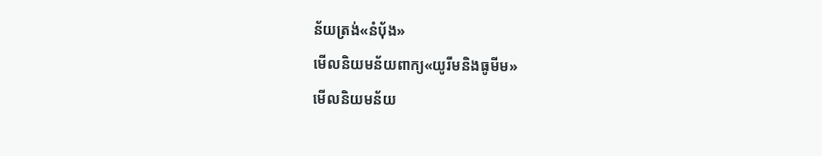ន័យត្រង់«នំប៉័ង»
មើលនិយមន័យពាក្យ«យូរីមនិងធូមីម»
មើលនិយមន័យ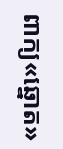ពាក្យ«ឆ្នោត»